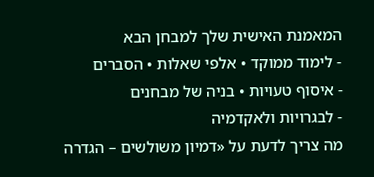המאמנת האישית שלך למבחן הבא
- לימוד ממוקד • אלפי שאלות • הסברים
- איסוף טעויות • בניה של מבחנים
- לבגרויות ולאקדמיה
מה צריך לדעת על «דמיון משולשים – הגדרה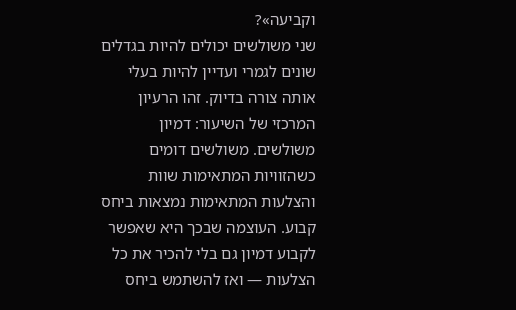וקביעה»?
שני משולשים יכולים להיות בגדלים שונים לגמרי ועדיין להיות בעלי אותה צורה בדיוק. זהו הרעיון המרכזי של השיעור: דמיון משולשים. משולשים דומים כשהזוויות המתאימות שוות והצלעות המתאימות נמצאות ביחס קבוע. העוצמה שבכך היא שאפשר לקבוע דמיון גם בלי להכיר את כל הצלעות — ואז להשתמש ביחס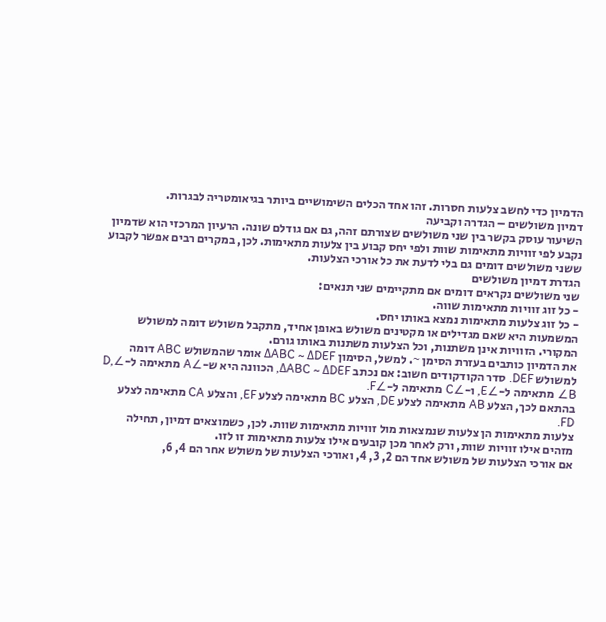הדמיון כדי לחשב צלעות חסרות. זהו אחד הכלים השימושיים ביותר בגיאומטריה לבגרות.
דמיון משולשים – הגדרה וקביעה
השיעור עוסק בקשר בין שני משולשים שצורתם זהה, גם אם גודלם שונה. הרעיון המרכזי הוא שדמיון נקבע לפי זוויות מתאימות שוות ולפי יחס קבוע בין צלעות מתאימות. לכן, במקרים רבים אפשר לקבוע ששני משולשים דומים גם בלי לדעת את כל אורכי הצלעות.
הגדרת דמיון משולשים
שני משולשים נקראים דומים אם מתקיימים שני תנאים:
- כל זוג זוויות מתאימות שווה.
- כל זוג צלעות מתאימות נמצא באותו יחס.
המשמעות היא שאם מגדילים או מקטינים משולש באופן אחיד, מתקבל משולש דומה למשולש המקורי. הזוויות אינן משתנות, וכל הצלעות משתנות באותו גורם.
את הדמיון כותבים בעזרת הסימן ~. למשל, הסימון ΔABC ~ ΔDEF אומר שהמשולש ABC דומה למשולש DEF. סדר הקודקודים חשוב: אם נכתב ΔABC ~ ΔDEF, הכוונה היא ש-∠A מתאימה ל-∠D, ∠B מתאימה ל-∠E, ו-∠C מתאימה ל-∠F.
בהתאם לכך, הצלע AB מתאימה לצלע DE, הצלע BC מתאימה לצלע EF, והצלע CA מתאימה לצלע FD.
צלעות מתאימות הן צלעות שנמצאות מול זוויות מתאימות שוות. לכן, כשמוצאים דמיון, תחילה מזהים אילו זוויות שוות, ורק לאחר מכן קובעים אילו צלעות מתאימות זו לזו.
אם אורכי הצלעות של משולש אחד הם 2, 3, 4, ואורכי הצלעות של משולש אחר הם 4, 6,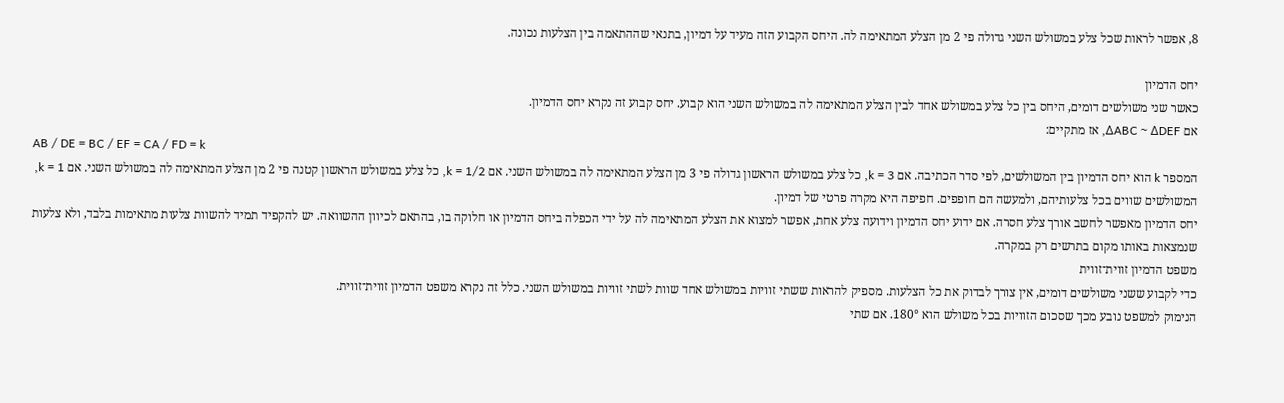8, אפשר לראות שכל צלע במשולש השני גדולה פי 2 מן הצלע המתאימה לה. היחס הקבוע הזה מעיד על דמיון, בתנאי שההתאמה בין הצלעות נכונה.

יחס הדמיון
כאשר שני משולשים דומים, היחס בין כל צלע במשולש אחד לבין הצלע המתאימה לה במשולש השני הוא קבוע. יחס קבוע זה נקרא יחס הדמיון.
אם ΔABC ~ ΔDEF, אז מתקיים:
AB / DE = BC / EF = CA / FD = k
המספר k הוא יחס הדמיון בין המשולשים, לפי סדר הכתיבה. אם k = 3, כל צלע במשולש הראשון גדולה פי 3 מן הצלע המתאימה לה במשולש השני. אם k = 1/2, כל צלע במשולש הראשון קטנה פי 2 מן הצלע המתאימה לה במשולש השני. אם k = 1, המשולשים שווים בכל צלעותיהם, ולמעשה הם חופפים. חפיפה היא מקרה פרטי של דמיון.
יחס הדמיון מאפשר לחשב אורך צלע חסרה. אם ידוע יחס הדמיון וידועה צלע אחת, אפשר למצוא את הצלע המתאימה לה על ידי הכפלה ביחס הדמיון או חלוקה בו, בהתאם לכיוון ההשוואה. יש להקפיד תמיד להשוות צלעות מתאימות בלבד, ולא צלעות שנמצאות באותו מקום בתרשים רק במקרה.
משפט הדמיון זווית־זווית
כדי לקבוע ששני משולשים דומים, אין צורך לבדוק את כל הצלעות. מספיק להראות ששתי זוויות במשולש אחד שוות לשתי זוויות במשולש השני. כלל זה נקרא משפט הדמיון זווית־זווית.
הנימוק למשפט נובע מכך שסכום הזוויות בכל משולש הוא 180°. אם שתי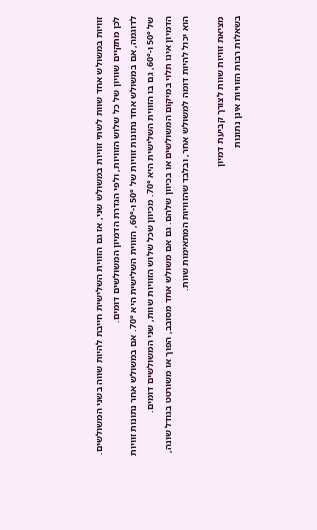זוויות במשולש אחד שוות לשתי זוויות במשולש שני, אז גם הזווית השלישית חייבת להיות שווה בשני המשולשים. לכן מתקיים שוויון של כל שלוש הזוויות, ולפי הגדרת הדמיון המשולשים דומים.
לדוגמה, אם במשולש אחד נתונות זוויות של 50° ו-60°, הזווית השלישית היא 70°. אם במשולש אחר נתונות זוויות של 50° ו-60°, גם בו הזווית השלישית היא 70°. מכיוון שכל שלוש הזוויות שוות, שני המשולשים דומים.
הדמיון אינו תלוי במיקום המשולשים או בכיוון שלהם. גם אם משולש אחד מסובב, הפוך או משורטט בגודל שונה, הוא יכול להיות דומה למשולש אחר, ובלבד שהזוויות המתאימות שוות.

מציאת זוויות שוות לצורך קביעת דמיון
בשאלות רבות הזוויות אינן נתונות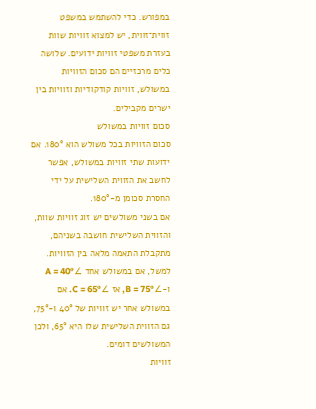במפורש. כדי להשתמש במשפט זווית־זווית, יש למצוא זוויות שוות בעזרת משפטי זוויות ידועים. שלושה כלים מרכזיים הם סכום הזוויות במשולש, זוויות קודקודיות וזוויות בין ישרים מקבילים.
סכום זוויות במשולש
סכום הזוויות בכל משולש הוא 180°. אם ידועות שתי זוויות במשולש, אפשר לחשב את הזווית השלישית על ידי החסרת סכומן מ-180°.
אם בשני משולשים יש זוג זוויות שוות, והזווית השלישית חושבה בשניהם, מתקבלת התאמה מלאה בין הזוויות. למשל, אם במשולש אחד ∠A = 40° ו-∠B = 75°, אז ∠C = 65°. אם במשולש אחר יש זוויות של 40° ו-75°, גם הזווית השלישית שלו היא 65°, ולכן המשולשים דומים.
זוויות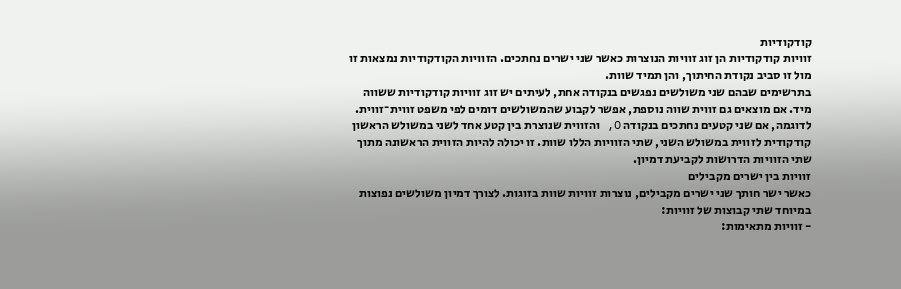קודקודיות
זוויות קודקודיות הן זוג זוויות הנוצרות כאשר שני ישרים נחתכים. הזוויות הקודקודיות נמצאות זו מול זו סביב נקודת החיתוך, והן תמיד שוות.
בתרשימים שבהם שני משולשים נפגשים בנקודה אחת, לעיתים יש זוג זוויות קודקודיות ששווה מיד. אם מוצאים גם זווית שווה נוספת, אפשר לקבוע שהמשולשים דומים לפי משפט זווית־זווית.
לדוגמה, אם שני קטעים נחתכים בנקודה O, והזווית שנוצרת בין קטע אחד לשני במשולש הראשון קודקודית לזווית במשולש השני, שתי הזוויות הללו שוות. זו יכולה להיות הזווית הראשונה מתוך שתי הזוויות הדרושות לקביעת דמיון.
זוויות בין ישרים מקבילים
כאשר ישר חותך שני ישרים מקבילים, נוצרות זוויות שוות בזוגות. לצורך דמיון משולשים נפוצות במיוחד שתי קבוצות של זוויות:
- זוויות מתאימות: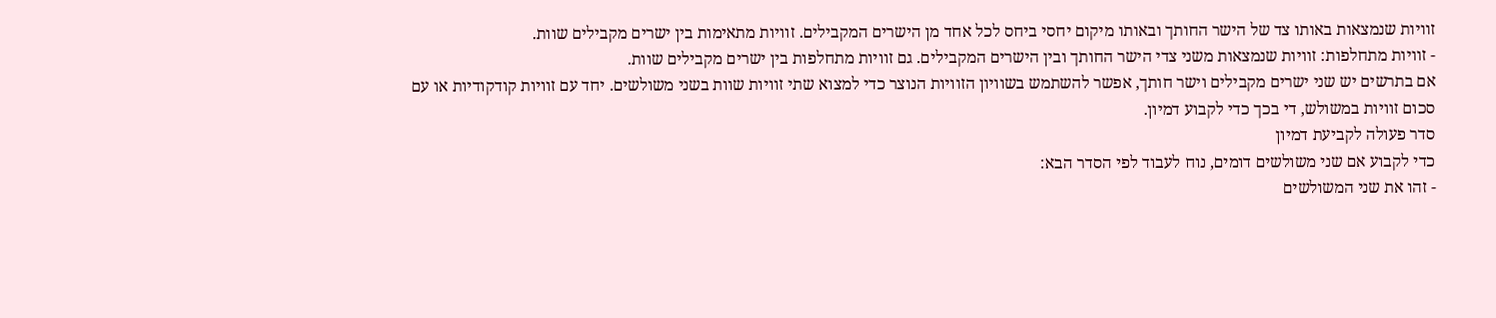זוויות שנמצאות באותו צד של הישר החותך ובאותו מיקום יחסי ביחס לכל אחד מן הישרים המקבילים. זוויות מתאימות בין ישרים מקבילים שוות.
- זוויות מתחלפות: זוויות שנמצאות משני צדי הישר החותך ובין הישרים המקבילים. גם זוויות מתחלפות בין ישרים מקבילים שוות.
אם בתרשים יש שני ישרים מקבילים וישר חותך, אפשר להשתמש בשוויון הזוויות הנוצר כדי למצוא שתי זוויות שוות בשני משולשים. יחד עם זוויות קודקודיות או עם סכום זוויות במשולש, די בכך כדי לקבוע דמיון.
סדר פעולה לקביעת דמיון
כדי לקבוע אם שני משולשים דומים, נוח לעבוד לפי הסדר הבא:
- זהו את שני המשולשים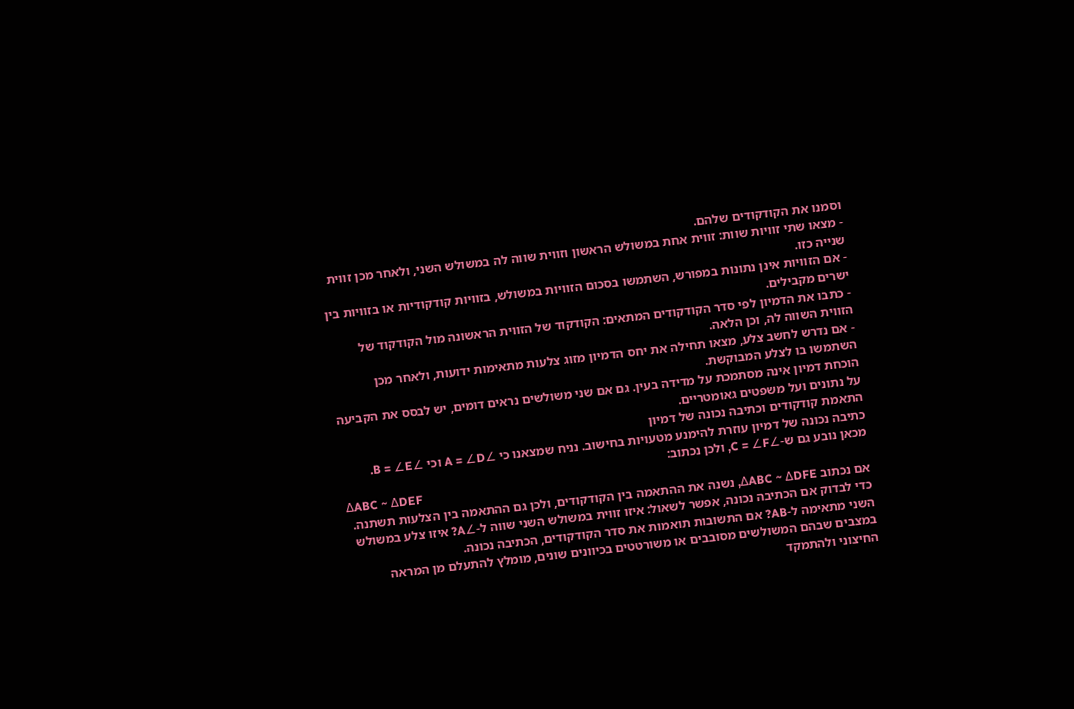וסמנו את הקודקודים שלהם.
- מצאו שתי זוויות שוות: זווית אחת במשולש הראשון וזווית שווה לה במשולש השני, ולאחר מכן זווית שנייה כזו.
- אם הזוויות אינן נתונות במפורש, השתמשו בסכום הזוויות במשולש, בזוויות קודקודיות או בזוויות בין ישרים מקבילים.
- כתבו את הדמיון לפי סדר הקודקודים המתאים: הקודקוד של הזווית הראשונה מול הקודקוד של הזווית השווה לה, וכן הלאה.
- אם נדרש לחשב צלע, מצאו תחילה את יחס הדמיון מזוג צלעות מתאימות ידועות, ולאחר מכן השתמשו בו לצלע המבוקשת.
הוכחת דמיון אינה מסתמכת על מדידה בעין. גם אם שני משולשים נראים דומים, יש לבסס את הקביעה על נתונים ועל משפטים גאומטריים.
התאמת קודקודים וכתיבה נכונה של דמיון
כתיבה נכונה של דמיון עוזרת להימנע מטעויות בחישוב. נניח שמצאנו כי ∠A = ∠D וכי ∠B = ∠E. מכאן נובע גם ש-∠C = ∠F, ולכן נכתוב:
ΔABC ~ ΔDEF
אם נכתוב ΔABC ~ ΔDFE, נשנה את ההתאמה בין הקודקודים, ולכן גם ההתאמה בין הצלעות תשתנה. כדי לבדוק אם הכתיבה נכונה, אפשר לשאול: איזו זווית במשולש השני שווה ל-∠A? איזו צלע במשולש השני מתאימה ל-AB? אם התשובות תואמות את סדר הקודקודים, הכתיבה נכונה.
במצבים שבהם המשולשים מסובבים או משורטטים בכיוונים שונים, מומלץ להתעלם מן המראה החיצוני ולהתמקד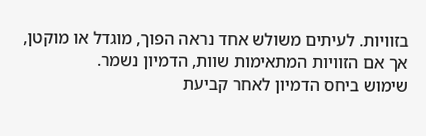בזוויות. לעיתים משולש אחד נראה הפוך, מוגדל או מוקטן, אך אם הזוויות המתאימות שוות, הדמיון נשמר.
שימוש ביחס הדמיון לאחר קביעת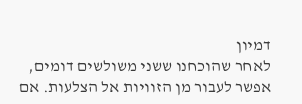דמיון
לאחר שהוכחנו ששני משולשים דומים, אפשר לעבור מן הזוויות אל הצלעות. אם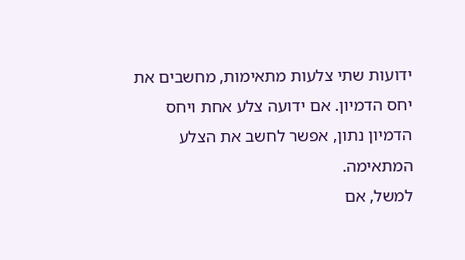ידועות שתי צלעות מתאימות, מחשבים את יחס הדמיון. אם ידועה צלע אחת ויחס הדמיון נתון, אפשר לחשב את הצלע המתאימה.
למשל, אם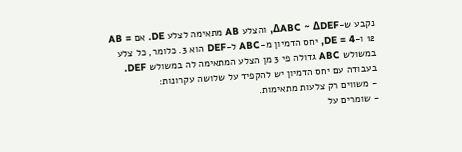נקבע ש-ΔABC ~ ΔDEF, והצלע AB מתאימה לצלע DE. אם AB = 12 ו-DE = 4, יחס הדמיון מ-ABC ל-DEF הוא 3. כלומר, כל צלע במשולש ABC גדולה פי 3 מן הצלע המתאימה לה במשולש DEF.
בעבודה עם יחס הדמיון יש להקפיד על שלושה עקרונות:
- משווים רק צלעות מתאימות.
- שומרים על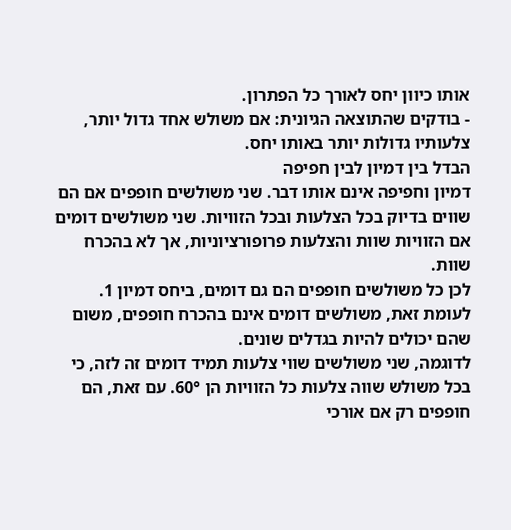אותו כיוון יחס לאורך כל הפתרון.
- בודקים שהתוצאה הגיונית: אם משולש אחד גדול יותר, צלעותיו גדולות יותר באותו יחס.
הבדל בין דמיון לבין חפיפה
דמיון וחפיפה אינם אותו דבר. שני משולשים חופפים אם הם שווים בדיוק בכל הצלעות ובכל הזוויות. שני משולשים דומים אם הזוויות שוות והצלעות פרופורציוניות, אך לא בהכרח שוות.
לכן כל משולשים חופפים הם גם דומים, ביחס דמיון 1. לעומת זאת, משולשים דומים אינם בהכרח חופפים, משום שהם יכולים להיות בגדלים שונים.
לדוגמה, שני משולשים שווי צלעות תמיד דומים זה לזה, כי בכל משולש שווה צלעות כל הזוויות הן 60°. עם זאת, הם חופפים רק אם אורכי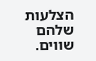הצלעות שלהם שווים.